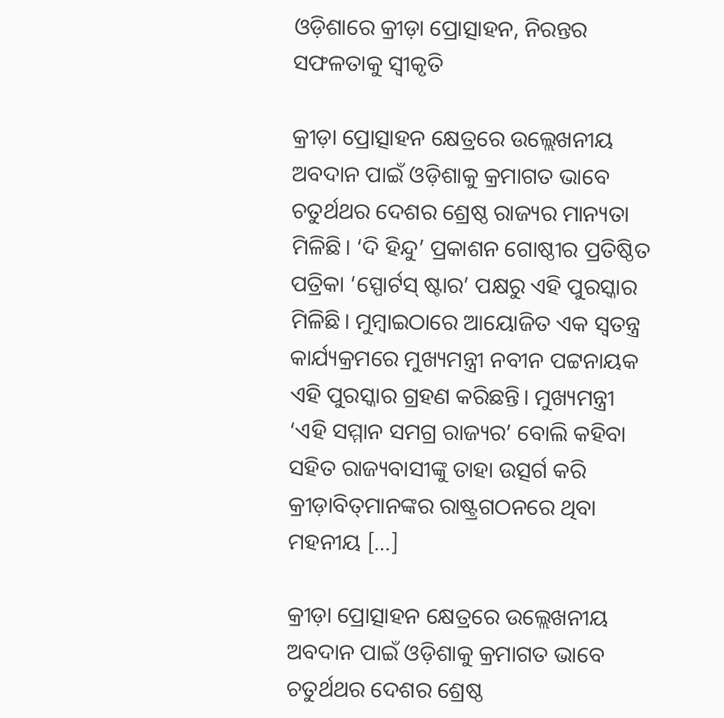ଓଡ଼ିଶାରେ କ୍ରୀଡ଼ା ପ୍ରୋତ୍ସାହନ, ନିରନ୍ତର ସଫଳତାକୁ ସ୍ୱୀକୃତି

କ୍ରୀଡ଼ା ପ୍ରୋତ୍ସାହନ କ୍ଷେତ୍ରରେ ଉଲ୍ଲେଖନୀୟ ଅବଦାନ ପାଇଁ ଓଡ଼ିଶାକୁ କ୍ରମାଗତ ଭାବେ ଚତୁର୍ଥଥର ଦେଶର ଶ୍ରେଷ୍ଠ ରାଜ୍ୟର ମାନ୍ୟତା ମିଳିଛି। ‘ଦି ହିନ୍ଦୁ’ ପ୍ରକାଶନ ଗୋଷ୍ଠୀର ପ୍ରତିଷ୍ଠିତ ପତ୍ରିକା ‘ସ୍ପୋର୍ଟସ୍‌‌ ଷ୍ଟାର’ ପକ୍ଷରୁ ଏହି ପୁରସ୍କାର ମିଳିଛି। ମୁମ୍ବାଇଠାରେ ଆୟୋଜିତ ଏକ ସ୍ୱତନ୍ତ୍ର କାର୍ଯ୍ୟକ୍ରମରେ ମୁଖ୍ୟମନ୍ତ୍ରୀ ନବୀନ ପଟ୍ଟନାୟକ ଏହି ପୁରସ୍କାର ଗ୍ରହଣ କରିଛନ୍ତି। ମୁଖ୍ୟମନ୍ତ୍ରୀ ‘ଏହି ସମ୍ମାନ ସମଗ୍ର ରାଜ୍ୟର’ ବୋଲି କହିବା ସହିତ ରାଜ୍ୟବାସୀଙ୍କୁ ତାହା ଉତ୍ସର୍ଗ କରି କ୍ରୀଡ଼ାବିତ୍‌‌ମାନଙ୍କର ରାଷ୍ଟ୍ରଗଠନରେ ଥିବା ମହନୀୟ […]

କ୍ରୀଡ଼ା ପ୍ରୋତ୍ସାହନ କ୍ଷେତ୍ରରେ ଉଲ୍ଲେଖନୀୟ ଅବଦାନ ପାଇଁ ଓଡ଼ିଶାକୁ କ୍ରମାଗତ ଭାବେ ଚତୁର୍ଥଥର ଦେଶର ଶ୍ରେଷ୍ଠ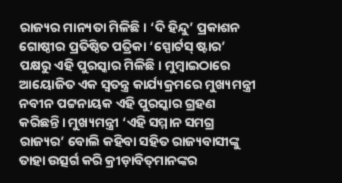ରାଜ୍ୟର ମାନ୍ୟତା ମିଳିଛି। ‘ଦି ହିନ୍ଦୁ’ ପ୍ରକାଶନ ଗୋଷ୍ଠୀର ପ୍ରତିଷ୍ଠିତ ପତ୍ରିକା ‘ସ୍ପୋର୍ଟସ୍‌‌ ଷ୍ଟାର’ ପକ୍ଷରୁ ଏହି ପୁରସ୍କାର ମିଳିଛି। ମୁମ୍ବାଇଠାରେ ଆୟୋଜିତ ଏକ ସ୍ୱତନ୍ତ୍ର କାର୍ଯ୍ୟକ୍ରମରେ ମୁଖ୍ୟମନ୍ତ୍ରୀ ନବୀନ ପଟ୍ଟନାୟକ ଏହି ପୁରସ୍କାର ଗ୍ରହଣ କରିଛନ୍ତି। ମୁଖ୍ୟମନ୍ତ୍ରୀ ‘ଏହି ସମ୍ମାନ ସମଗ୍ର ରାଜ୍ୟର’ ବୋଲି କହିବା ସହିତ ରାଜ୍ୟବାସୀଙ୍କୁ ତାହା ଉତ୍ସର୍ଗ କରି କ୍ରୀଡ଼ାବିତ୍‌‌ମାନଙ୍କର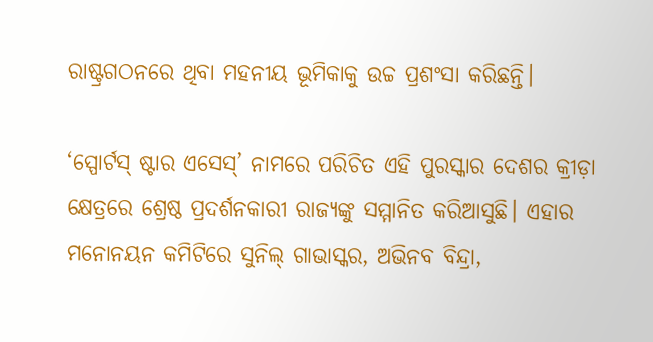ରାଷ୍ଟ୍ରଗଠନରେ ଥିବା ମହନୀୟ ଭୂମିକାକୁ ଉଚ୍ଚ ପ୍ରଶଂସା କରିଛନ୍ତି।

‘ସ୍ପୋର୍ଟସ୍‌‌ ଷ୍ଟାର ଏସେସ୍‌‌’ ନାମରେ ପରିଚିତ ଏହି ପୁରସ୍କାର ଦେଶର କ୍ରୀଡ଼ା କ୍ଷେତ୍ରରେ ଶ୍ରେଷ୍ଠ ପ୍ରଦର୍ଶନକାରୀ ରାଜ୍ୟଙ୍କୁ ସମ୍ମାନିତ କରିଆସୁଛି। ଏହାର ମନୋନୟନ କମିଟିରେ ସୁନିଲ୍‌‌ ଗାଭାସ୍କର, ଅଭିନବ ବିନ୍ଦ୍ରା,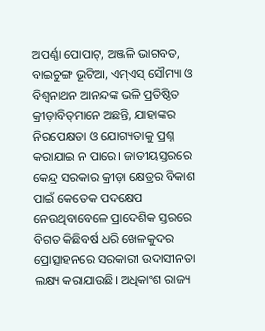ଅପର୍ଣ୍ଣା ପୋପାଟ୍‌‌, ଅଞ୍ଜଳି ଭାଗବତ, ବାଇଚୁଙ୍ଗ ଭୂଟିଆ, ଏମ୍‌‌ଏସ୍‌‌ ସୌମ୍ୟା ଓ ବିଶ୍ୱନାଥନ ଆନନ୍ଦଙ୍କ ଭଳି ପ୍ରତିଷ୍ଠିତ କ୍ରୀଡ଼ାବିତ୍‌‌ମାନେ ଅଛନ୍ତି, ଯାହାଙ୍କର ନିରପେକ୍ଷତା ଓ ଯୋଗ୍ୟତାକୁ ପ୍ରଶ୍ନ କରାଯାଇ ନ ପାରେ। ଜାତୀୟସ୍ତରରେ କେନ୍ଦ୍ର ସରକାର କ୍ରୀଡ଼ା କ୍ଷେତ୍ରର ବିକାଶ ପାଇଁ କେତେକ ପଦକ୍ଷେପ ନେଉଥିବାବେଳେ ପ୍ରାଦେଶିକ ସ୍ତରରେ ବିଗତ କିଛିବର୍ଷ ଧରି ଖେଳକୁଦର ପ୍ରୋତ୍ସାହନରେ ସରକାରୀ ଉଦାସୀନତା ଲକ୍ଷ୍ୟ କରାଯାଉଛି। ଅଧିକାଂଶ ରାଜ୍ୟ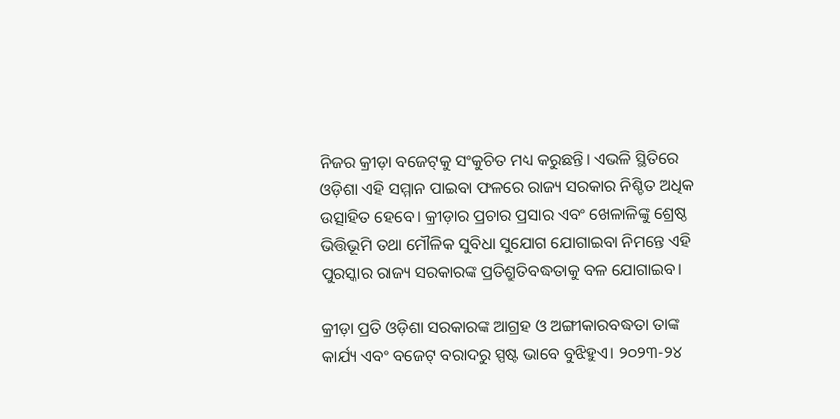ନିଜର କ୍ରୀଡ଼ା ବଜେଟ୍‌‌କୁ ସଂକୁଚିତ ମଧ୍ୟ କରୁଛନ୍ତି। ଏଭଳି ସ୍ଥିତିରେ ଓଡ଼ିଶା ଏହି ସମ୍ମାନ ପାଇବା ଫଳରେ ରାଜ୍ୟ ସରକାର ନିଶ୍ଚିତ ଅଧିକ ଉତ୍ସାହିତ ହେବେ। କ୍ରୀଡ଼ାର ପ୍ରଚାର ପ୍ରସାର ଏବଂ ଖେଳାଳିଙ୍କୁ ଶ୍ରେଷ୍ଠ ଭିତ୍ତିଭୂମି ତଥା ମୌଳିକ ସୁବିଧା ସୁଯୋଗ ଯୋଗାଇବା ନିମନ୍ତେ ଏହି ପୁରସ୍କାର ରାଜ୍ୟ ସରକାରଙ୍କ ପ୍ରତିଶ୍ରୁତିବଦ୍ଧତାକୁ ବଳ ଯୋଗାଇବ।

କ୍ରୀଡ଼ା ପ୍ରତି ଓଡ଼ିଶା ସରକାରଙ୍କ ଆଗ୍ରହ ଓ ଅଙ୍ଗୀକାରବଦ୍ଧତା ତାଙ୍କ କାର୍ଯ୍ୟ ଏବଂ ବଜେଟ୍‌‌ ବରାଦରୁ ସ୍ପଷ୍ଟ ଭାବେ ବୁଝିହୁଏ। ୨୦୨୩-୨୪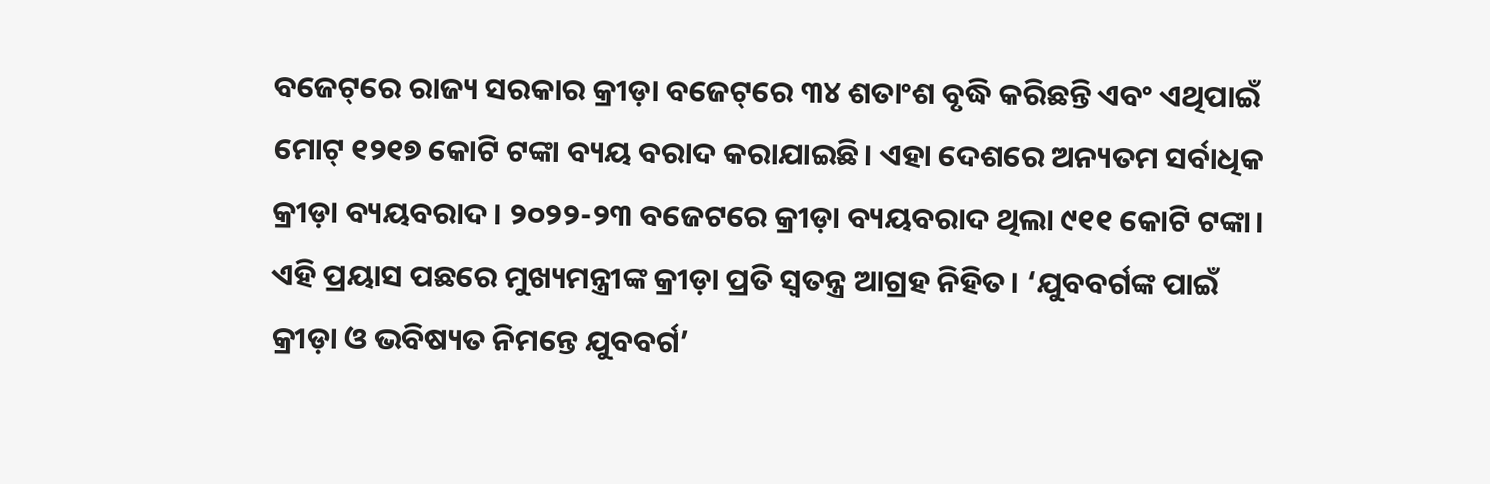ବଜେଟ୍‌‌ରେ ରାଜ୍ୟ ସରକାର କ୍ରୀଡ଼ା ବଜେଟ୍‌‌ରେ ୩୪ ଶତାଂଶ ବୃଦ୍ଧି କରିଛନ୍ତି ଏବଂ ଏଥିପାଇଁ ମୋଟ୍‌‌ ୧୨୧୭ କୋଟି ଟଙ୍କା ବ୍ୟୟ ବରାଦ କରାଯାଇଛି। ଏହା ଦେଶରେ ଅନ୍ୟତମ ସର୍ବାଧିକ କ୍ରୀଡ଼ା ବ୍ୟୟବରାଦ। ୨୦୨୨-୨୩ ବଜେଟରେ କ୍ରୀଡ଼ା ବ୍ୟୟବରାଦ ଥିଲା ୯୧୧ କୋଟି ଟଙ୍କା। ଏହି ପ୍ରୟାସ ପଛରେ ମୁଖ୍ୟମନ୍ତ୍ରୀଙ୍କ କ୍ରୀଡ଼ା ପ୍ରତି ସ୍ୱତନ୍ତ୍ର ଆଗ୍ରହ ନିହିତ। ‘ଯୁବବର୍ଗଙ୍କ ପାଇଁ କ୍ରୀଡ଼ା ଓ ଭବିଷ୍ୟତ ନିମନ୍ତେ ଯୁବବର୍ଗ’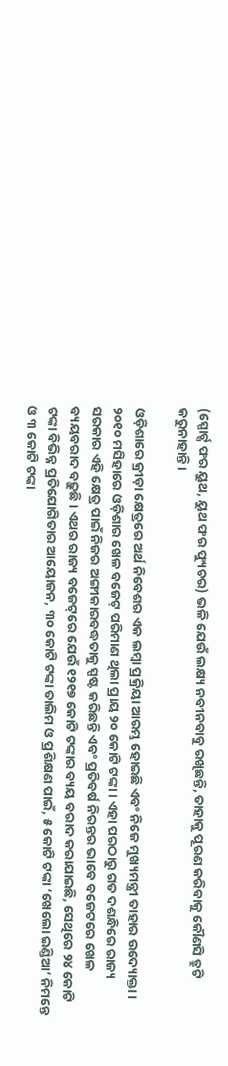(ସ୍ପୋର୍ଟ୍ସ ଫର ୟୁଥ, ୟୁଥ ଫର ଫ୍ୟୁଚର) ଭଳି ଯେଉଁ ଲକ୍ଷ୍ୟ ନବୀନବାବୁ ରଖିଛନ୍ତି, ତାହାକୁ ପୂରଣ କରିବାକୁ କୌଣସି ତ୍ରୁଟି କରୁନାହାନ୍ତି।

ଓଡ଼ିଶାରେ କ୍ରୀଡ଼ା କ୍ଷେତ୍ରରେ ଅର୍ଥ ନିବେଶର ଏକ ଲମ୍ବା ପ୍ରକ୍ରିୟା ଆରମ୍ଭ ହୋଇଛି ଏବଂ ନିଜେ ମୁଖ୍ୟମନ୍ତ୍ରୀ ତାହାର ଉଦ୍ୟୋକ୍ତା। ୨୦୧୦ ମସିହାରେ ଓଡ଼ିଶାର ଖେଳ ବଜେଟ୍‌‌ ପରିମାଣ ଥିଲା ପ୍ରାୟ ୨୦ କୋଟି ଟଙ୍କା। ଏହା ପରଠାରୁ ଗତ ଦଶନ୍ଧିରେ ରାଜ୍ୟ ସରକାର ଏହି କ୍ଷେତ୍ର ପାଇଁ ନିଜର ଅଙ୍ଗୀକାରବଦ୍ଧତାକୁ ସ୍ପଷ୍ଟ କରିଛନ୍ତି ଏବଂ ପ୍ରତିବର୍ଷ ନିରନ୍ତର ଭାବେ ବଜେଟରେ ଖେଳ ବ୍ୟୟବରାଦ ବଢ଼ୁଛି। ଏଥର ରାଜ୍ୟ ବଜେଟ୍‌‌ରେ ଯେଉଁ ୧୨୧୭ କୋଟି ଟଙ୍କାର ବ୍ୟୟ ବରାଦ କରାଯାଇଛି, ସେଥିରେ ୨୪ କୋଟି ଟଙ୍କା ବିଭିନ୍ନ ପ୍ରତିଯୋଗିତାର ଆୟୋଜନ, ୩୦ କୋଟି ଟଙ୍କା ତାଲିମ ଓ ପ୍ରଶିକ୍ଷଣ ପାଇଁ, ୫ କୋଟି ଟଙ୍କା ‘ଖେଲୋ ଇଣ୍ଡିଆ’ ନିମନ୍ତେ ଓ ୩ କୋଟି ଟଙ୍କା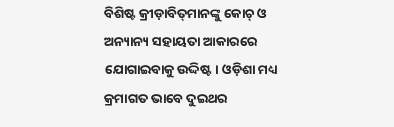ବିଶିଷ୍ଟ କ୍ରୀଡ଼ାବିତ୍‌‌ମାନଙ୍କୁ କୋଚ୍‌‌ ଓ ଅନ୍ୟାନ୍ୟ ସହାୟତା ଆକାରରେ ଯୋଗାଇବାକୁ ଉଦ୍ଦିଷ୍ଟ। ଓଡ଼ିଶା ମଧ୍ୟ କ୍ରମାଗତ ଭାବେ ଦୁଇଥର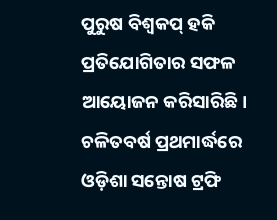ପୁରୁଷ ବିଶ୍ୱକପ୍‌‌ ହକି ପ୍ରତିଯୋଗିତାର ସଫଳ ଆୟୋଜନ କରିସାରିଛି। ଚଳିତବର୍ଷ ପ୍ରଥମାର୍ଦ୍ଧରେ ଓଡ଼ିଶା ସନ୍ତୋଷ ଟ୍ରଫି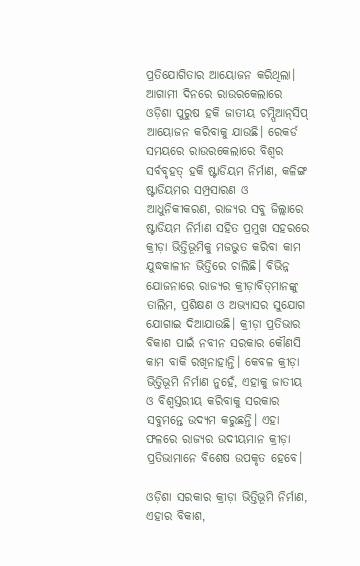ପ୍ରତିଯୋଗିତାର ଆୟୋଜନ କରିଥିଲା। ଆଗାମୀ ଦିନରେ ରାଉରକେଲାରେ ଓଡ଼ିଶା ପୁରୁଷ ହକି ଜାତୀୟ ଚମ୍ପିଆନ୍‌‌ସିପ୍‌‌ ଆୟୋଜନ କରିବାକୁ ଯାଉଛି। ରେକର୍ଡ ସମୟରେ ରାଉରକେଲାରେ ବିଶ୍ୱର ସର୍ବବୃହତ୍‌‌ ହକି ଷ୍ଟାଡିୟମ ନିର୍ମାଣ, କଳିଙ୍ଗ ଷ୍ଟାଡିୟମର ସମ୍ପ୍ରସାରଣ ଓ ଆଧୁନିକୀକରଣ, ରାଜ୍ୟର ସବୁ ଜିଲ୍ଲାରେ ଷ୍ଟାଡିୟମ ନିର୍ମାଣ ସହିତ ପ୍ରମୁଖ ସହରରେ କ୍ରୀଡ଼ା ଭିତ୍ତିଭୂମିକୁ ମଜଭୁତ କରିବା କାମ ଯୁଦ୍ଧକାଳୀନ ଭିତ୍ତିରେ ଚାଲିଛି। ବିଭିନ୍ନ ଯୋଜନାରେ ରାଜ୍ୟର କ୍ରୀଡ଼ାବିତ୍‌‌ମାନଙ୍କୁ ତାଲିମ, ପ୍ରଶିକ୍ଷଣ ଓ ଅଭ୍ୟାସର ସୁଯୋଗ ଯୋଗାଇ ଦିଆଯାଉଛି। କ୍ରୀଡ଼ା ପ୍ରତିଭାର ବିକାଶ ପାଇଁ ନବୀନ ସରକାର କୌଣସି କାମ ବାକି ରଖିନାହାନ୍ତି। କେବଳ କ୍ରୀଡ଼ା ଭିତ୍ତିଭୂମି ନିର୍ମାଣ ନୁହେଁ, ଏହାକୁ ଜାତୀୟ ଓ ବିଶ୍ୱସ୍ତରୀୟ କରିବାକୁ ସରକାର ସବୁମନ୍ତେ ଉଦ୍ୟମ କରୁଛନ୍ତି। ଏହା ଫଳରେ ରାଜ୍ୟର ଉଦୀୟମାନ କ୍ରୀଡ଼ା ପ୍ରତିଭାମାନେ ବିଶେଷ ଉପକୃତ ହେବେ।

ଓଡ଼ିଶା ସରକାର କ୍ରୀଡ଼ା ଭିତ୍ତିଭୂମି ନିର୍ମାଣ, ଏହାର ବିକାଶ,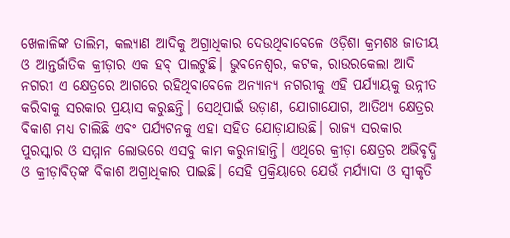ଖେଳାଳିଙ୍କ ତାଲିମ, କଲ୍ୟାଣ ଆଦିକୁ ଅଗ୍ରାଧିକାର ଦେଉଥିବାବେଳେ ଓଡ଼ିଶା କ୍ରମଶଃ ଜାତୀୟ ଓ ଆନ୍ତର୍ଜାତିକ କ୍ରୀଡ଼ାର ଏକ ହବ୍‌‌ ପାଲଟୁଛି। ଭୁବନେଶ୍ୱର, କଟକ, ରାଉରକେଲା ଆଦି ନଗରୀ ଏ କ୍ଷେତ୍ରରେ ଆଗରେ ରହିଥିବାବେଳେ ଅନ୍ୟାନ୍ୟ ନଗରୀକୁ ଏହି ପର୍ଯ୍ୟାୟକୁ ଉନ୍ନୀତ କରିବାକୁ ସରକାର ପ୍ରୟାସ କରୁଛନ୍ତି। ସେଥିପାଇଁ ଉଡ଼ାଣ, ଯୋଗାଯୋଗ, ଆତିଥ୍ୟ କ୍ଷେତ୍ରର ବିକାଶ ମଧ୍ୟ ଚାଲିଛି ଏବଂ ପର୍ଯ୍ୟଟନକୁ ଏହା ସହିତ ଯୋଡ଼ାଯାଉଛି। ରାଜ୍ୟ ସରକାର ପୁରସ୍କାର ଓ ସମ୍ମାନ ଲୋଭରେ ଏସବୁ କାମ କରୁନାହାନ୍ତି। ଏଥିରେ କ୍ରୀଡ଼ା କ୍ଷେତ୍ରର ଅଭିବୃଦ୍ଧି ଓ କ୍ରୀଡ଼ାବିତ୍‌‌ଙ୍କ ବିକାଶ ଅଗ୍ରାଧିକାର ପାଇଛି। ସେହି ପ୍ରକ୍ରିୟାରେ ଯେଉଁ ମର୍ଯ୍ୟାଦା ଓ ସ୍ୱୀକୃତି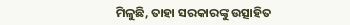ମିଳୁଛି, ତାହା ସରକାରଙ୍କୁ ଉତ୍ସାହିତ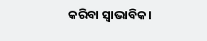କରିବା ସ୍ୱାଭାବିକ।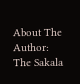About The Author: The Sakala